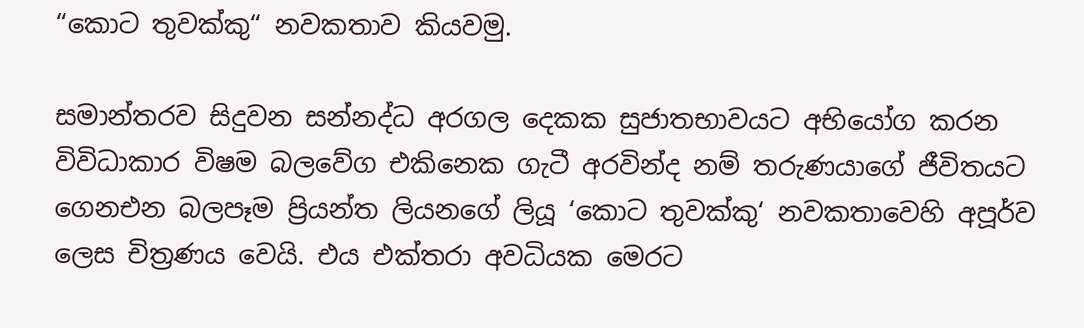“කොට තුවක්කු“ නවකතාව කියවමු.

සමාන්තරව සිදුවන සන්නද්ධ අරගල දෙකක සුජාතභාවයට අභියෝග කරන විවිධාකාර විෂම බලවේග එකිනෙක ගැටී අරවින්ද නම් තරුණයාගේ ජීවිතයට ගෙනඑන බලපෑම ප්‍රියන්ත ලියනගේ ලියූ ‘කොට තුවක්කු‘ නවකතාවෙහි අපූර්ව ලෙස චිත්‍රණය වෙයි. එය එක්තරා අවධියක මෙරට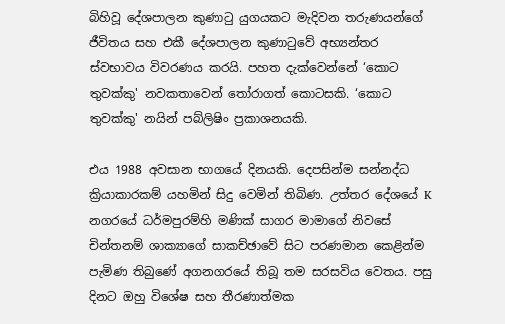බිහිවූ දේශපාලන කුණාටු යුගයකට මැදිවන තරුණයන්ගේ ජීවිතය සහ එකී දේශපාලන කුණාටුවේ අභ්‍යන්තර ස්වභාවය විවරණය කරයි. පහත දැක්වෙන්නේ ‘කොට තුවක්කු' නවකතාවෙන් තෝරාගත් කොටසකි. ‘කොට තුවක්කු' නයින් පබ්ලිෂිං ප්‍රකාශනයකි.

එය 1988 අවසාන භාගයේ දිනයකි. දෙපසින්ම සන්නද්ධ ක්‍රියාකාරකම් යහමින් සිදු වෙමින් තිබිණ. උත්තර දේශයේ K නගරයේ ධර්මපුරම්හි මණික් සාගර මාමාගේ නිවසේ චින්තනම් ශාක්‍යාගේ සාකච්ඡාවේ සිට පරණමාන කෙළින්ම පැමිණ තිබුණේ අගනගරයේ තිබූ තම සරසවිය වෙතය. පසු දිනට ඔහු විශේෂ සහ තීරණාත්මක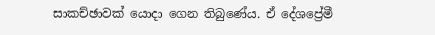සාකච්ඡාවක් යොදා ගෙන තිබුණේය. ඒ දේශප්‍රේමී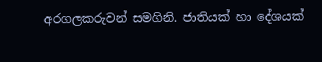අරගලකරුවන් සමගිනි. ජාතියක් හා දේශයක්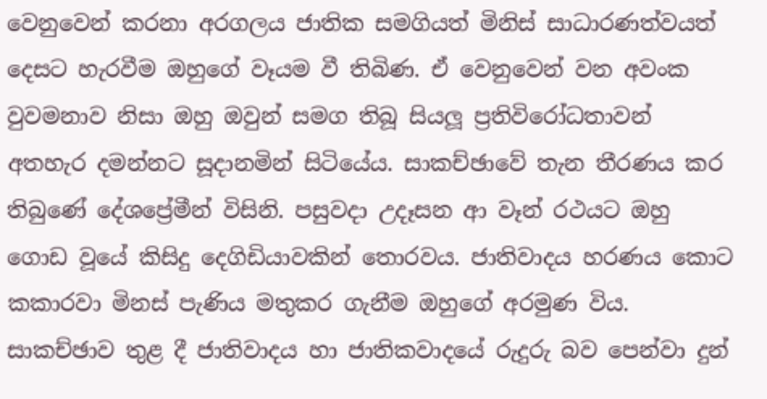වෙනුවෙන් කරනා අරගලය ජාතික සමගියත් මිනිස් සාධාරණත්වයත් දෙසට හැරවීම ඔහුගේ වෑයම වී තිබිණ. ඒ වෙනුවෙන් වන අවංක වුවමනාව නිසා ඔහු ඔවුන් සමග තිබූ සියලූ ප්‍රතිවිරෝධතාවන් අතහැර දමන්නට සූදානමින් සිටියේය. සාකච්ඡාවේ තැන තීරණය කර තිබුණේ දේශප්‍රේමීන් විසිනි. පසුවදා උදෑසන ආ වෑන් රථයට ඔහු ගොඩ වූයේ කිසිදු දෙගිඩියාවකින් තොරවය. ජාතිවාදය හරණය කොට කකාරවා මිනස් පැණිය මතුකර ගැනීම ඔහුගේ අරමුණ විය. සාකච්ඡාව තුළ දී ජාතිවාදය හා ජාතිකවාදයේ රුදුරු බව පෙන්වා දුන්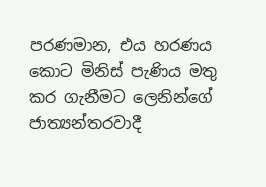පරණමාන, එය හරණය කොට මිනිස් පැණිය මතු කර ගැනීමට ලෙනින්ගේ ජාත්‍යන්තරවාදී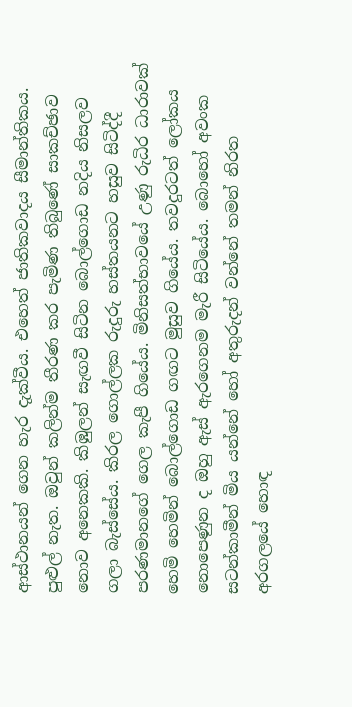ආස්ථානයන් ගෙන හැර දැක්වීය. එහෙත් ජාතිකවාදය සීමාන්තිකය. පුළුල් නැත. ඔවුන් කලින්ම තීරණ කර පැමිණ තිබුණේ සාකච්ඡාව නොව අනෙකකි. කිඹුලන් සැඟවී සිටින බොල්ගොඩ නදිය නිසලව ගලා බැස්සේය. කිරල ගොල්ලක රුදුරු හස්තයනට හසුව සිටිද්දී පරණමානගේ ගෙල කැපී ගියේය. මිනිසත්භාවයේ උණු රුධිර ධාරාවක් හෙමි හෙමින් බොල්ගොඩ ගඟට මුසුව ගියේය. තවදුරටත් ලෝකය නොපෙණුන ද ඔහු ඇස් ඇරගෙනම මැරී සිටියේය. බොහෝ අවංක සටන්කාමීන් මිය යන්නේ හෝ අතුරුදන් වන්නේ තමන් නිරත අරගලයේ හොඳ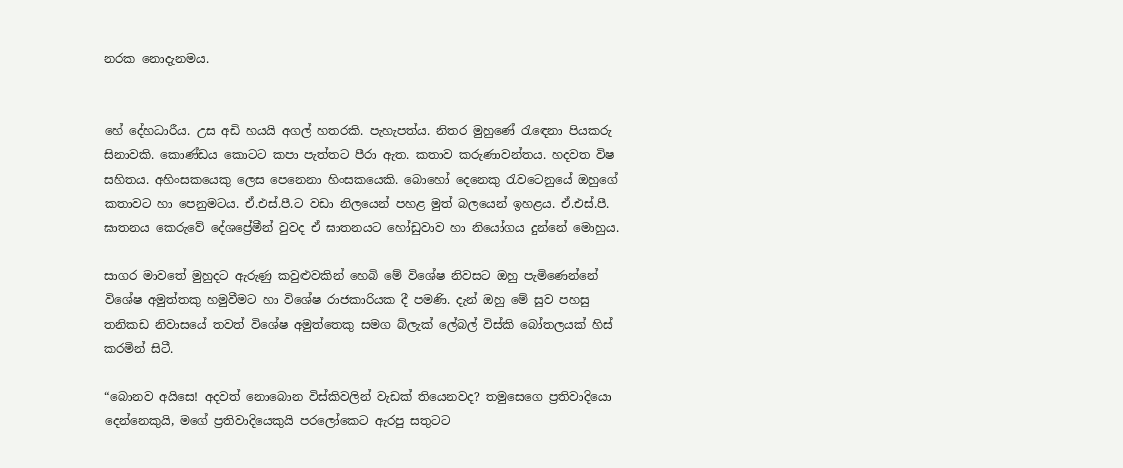නරක නොදැනමය.


හේ දේහධාරීය. උස අඩි හයයි අගල් හතරකි. පැහැපත්ය. නිතර මුහුණේ රැඳෙනා පියකරු සිනාවකි. කොණ්ඩය කොටට කපා පැත්තට පීරා ඇත. කතාව කරුණාවන්තය. හදවත විෂ සහිතය. අහිංසකයෙකු ලෙස පෙනෙනා හිංසකයෙකි. බොහෝ දෙනෙකු රැවටෙනුයේ ඔහුගේ කතාවට හා පෙනුමටය. ඒ.එස්.පී.ට වඩා නිලයෙන් පහළ මුත් බලයෙන් ඉහළය. ඒ.එස්.පී. ඝාතනය කෙරුවේ දේශප්‍රේමීන් වුවද ඒ ඝාතනයට හෝඩුවාව හා නියෝගය දුන්නේ මොහුය.

සාගර මාවතේ මුහුදට ඇරුණු කවුළුවකින් හෙබි මේ විශේෂ නිවසට ඔහු පැමිණෙන්නේ විශේෂ අමුත්තකු හමුවීමට හා විශේෂ රාජකාරියක දී පමණි. දැන් ඔහු මේ සුව පහසු තනිකඩ නිවාසයේ තවත් විශේෂ අමුත්තෙකු සමග බ්ලැක් ලේබල් විස්කි බෝතලයක් හිස් කරමින් සිටී.

“බොනව අයිසෙ! අදවත් නොබොන විස්කිවලින් වැඩක් තියෙනවද? තමුසෙගෙ ප්‍රතිවාදියො දෙන්නෙකුයි, මගේ ප්‍රතිවාදියෙකුයි පරලෝකෙට ඇරපු සතුටට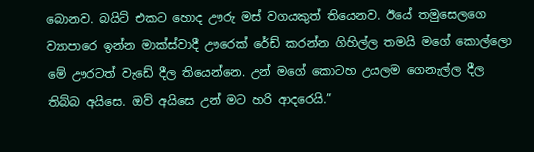බොනව. බයිට් එකට හොද ඌරු මස් වගයකුත් තියෙනව. ඊයේ තමුසෙලගෙ ව්‍යාපාරෙ ඉන්න මාක්ස්වාදී ඌරෙක් රේඩ් කරන්න ගිහිල්ල තමයි මගේ කොල්ලො මේ ඌරටත් වැඩේ දීල තියෙන්නෙ. උන් මගේ කොටහ උයලම ගෙනැල්ල දීල තිබ්බ අයිසෙ. ඔව් අයිසෙ උන් මට හරි ආදරෙයි.”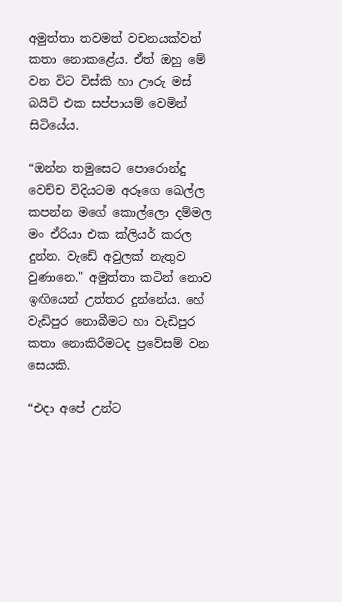අමුත්තා තවමත් වචනයක්වත් කතා නොකළේය. ඒත් ඔහු මේ වන විට විස්කි හා ඌරු මස් බයිට් එක සප්පායම් වෙමින් සිටියේය.

“ඔන්න තමුසෙට පොරොන්දු වෙච්ච විදියටම අරූගෙ ඛෙල්ල කපන්න මගේ කොල්ලො දම්මල මං ඒරියා එක ක්ලියර් කරල දුන්න. වැඩේ අවුලක් නැතුව වුණානෙ." අමුත්තා කටින් නොව ඉඟියෙන් උත්තර දුන්නේය. හේ වැඩිපුර නොබීමට හා වැඩිපුර කතා නොකිරීමටද ප්‍රවේසම් වන සෙයකි.

“එදා අපේ උන්ට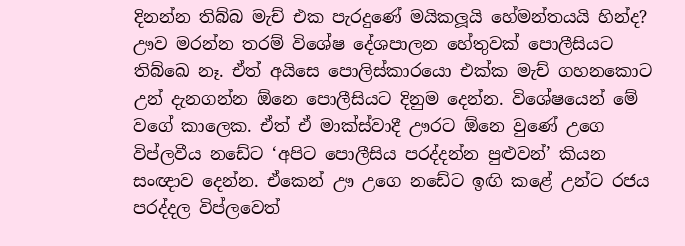දිනන්න තිබ්බ මැච් එක පැරදුණේ මයිකලූයි හේමන්තයයි හින්ද? ඌව මරන්න තරම් විශේෂ දේශපාලන හේතුවක් පොලීසියට තිබ්ඛෙ නෑ. ඒත් අයිසෙ පොලිස්කාරයො එක්ක මැච් ගහනකොට උන් දැනගන්න ඕනෙ පොලීසියට දිනුම දෙන්න. විශේෂයෙන් මේ වගේ කාලෙක. ඒත් ඒ මාක්ස්වාදී ඌරට ඕනෙ වුණේ උගෙ විප්ලවීය නඩේට ‘අපිට පොලීසිය පරද්දන්න පුළුවන්’ කියන සංඥාව දෙන්න. ඒකෙන් ඌ උගෙ නඩේට ඉඟි කළේ උන්ට රජය පරද්දල විප්ලවෙත්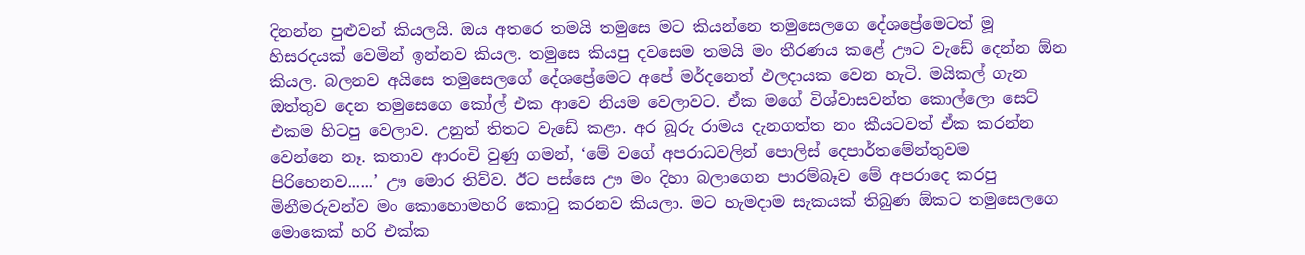දිනන්න පුළුවන් කියලයි. ඔය අතරෙ තමයි තමුසෙ මට කියන්නෙ තමුසෙලගෙ දේශප්‍රේමෙටත් මූ හිසරදයක් වෙමින් ඉන්නව කියල. තමුසෙ කියපු දවසෙම තමයි මං තීරණය කළේ ඌට වැඩේ දෙන්න ඕන කියල. බලනව අයිසෙ තමුසෙලගේ දේශප්‍රේමෙට අපේ මර්දනෙත් ඵලදායක වෙන හැටි. මයිකල් ගැන ඔත්තුව දෙන තමුසෙගෙ කෝල් එක ආවෙ නියම වෙලාවට. ඒක මගේ විශ්වාසවන්ත කොල්ලො සෙට් එකම හිටපු වෙලාව. උනුත් තිතට වැඩේ කළා. අර බූරු රාමය දැනගත්ත නං කීයටවත් ඒක කරන්න වෙන්නෙ නෑ. කතාව ආරංචි වුණු ගමන්, ‘මේ වගේ අපරාධවලින් පොලිස් දෙපාර්තමේන්තුවම පිරිහෙනව......’ ඌ මොර තිව්ව. ඊට පස්සෙ ඌ මං දිහා බලාගෙන පාරම්බෑව මේ අපරාදෙ කරපු මිනීමරුවන්ව මං කොහොමහරි කොටු කරනව කියලා. මට හැමදාම සැකයක් තිබුණ ඕකට තමුසෙලගෙ මොකෙක් හරි එක්ක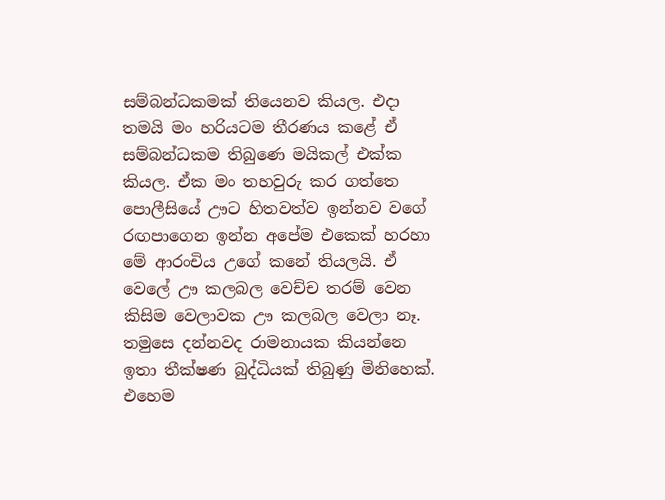සම්බන්ධකමක් තියෙනව කියල. එදා තමයි මං හරියටම තීරණය කළේ ඒ සම්බන්ධකම තිබුණෙ මයිකල් එක්ක කියල. ඒක මං තහවුරු කර ගත්තෙ පොලීසියේ ඌට හිතවත්ව ඉන්නව වගේ රඟපාගෙන ඉන්න අපේම එකෙක් හරහා මේ ආරංචිය උගේ කනේ තියලයි. ඒ වෙලේ ඌ කලබල වෙච්ච තරම් වෙන කිසිම වෙලාවක ඌ කලබල වෙලා නෑ. තමුසෙ දන්නවද රාමනායක කියන්නෙ ඉතා තීක්ෂණ බුද්ධියක් තිබුණු මිනිහෙක්. එහෙම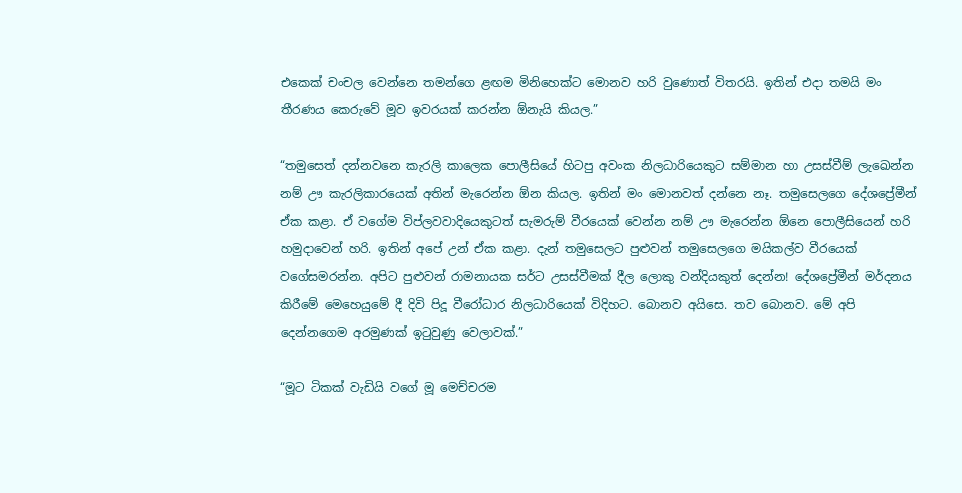එකෙක් චංචල වෙන්නෙ තමන්ගෙ ළඟම මිනිහෙක්ට මොනව හරි වුණොත් විතරයි. ඉතින් එදා තමයි මං තීරණය කෙරුවේ මූව ඉවරයක් කරන්න ඕනැයි කියල.”

“තමුසෙත් දන්නවනෙ කැරලි කාලෙක පොලීසියේ හිටපු අවංක නිලධාරියෙකුට සම්මාන හා උසස්වීම් ලැඛෙන්න නම් ඌ කැරලිකාරයෙක් අතින් මැරෙන්න ඕන කියල. ඉතින් මං මොනවත් දන්නෙ නෑ. තමුසෙලගෙ දේශප්‍රේමීන් ඒක කළා. ඒ වගේම විප්ලවවාදියෙකුටත් සැමරුම් වීරයෙක් වෙන්න නම් ඌ මැරෙන්න ඕනෙ පොලීසියෙන් හරි හමුදාවෙන් හරි. ඉතින් අපේ උන් ඒක කළා. දැන් තමුසෙලට පුළුවන් තමුසෙලගෙ මයිකල්ව වීරයෙක් වගේසමරන්න. අපිට පුළුවන් රාමනායක සර්ට උසස්වීමක් දීල ලොකු වන්දියකුත් දෙන්න! දේශප්‍රේමීන් මර්දනය කිරීමේ මෙහෙයුමේ දී දිවි පිදූ වීරෝධාර නිලධාරියෙක් විදිහට. බොනව අයිසෙ. තව බොනව. මේ අපි දෙන්නගෙම අරමුණක් ඉටුවුණු වෙලාවක්.”

“මූට ටිකක් වැඩියි වගේ මූ මෙච්චරම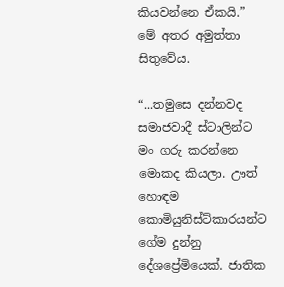කියවන්නෙ ඒකයි.” මේ අතර අමුත්තා සිතුවේය.

“...තමුසෙ දන්නවද සමාජවාදී ස්ටාලින්ට මං ගරු කරන්නෙ මොකද කියලා. ඌත් හොඳම කොමියුනිස්ට්කාරයන්ට ගේම දුන්නු දේශප්‍රේමියෙක්. ජාතික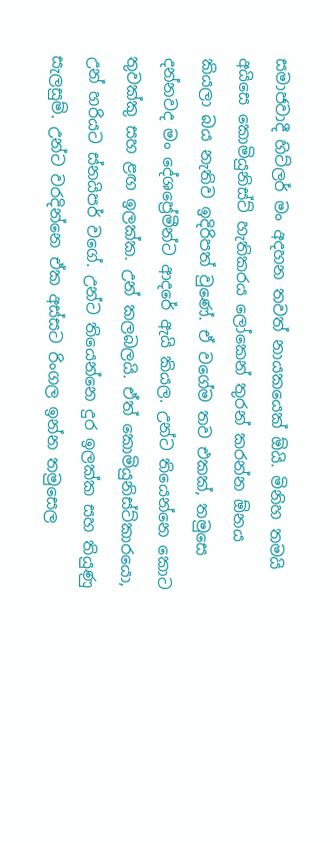සමාජවාදී හිට්ලර් මං අදහන තවත් නායකයෙක් ඕයි. මිනිහ තමයි අයිසෙ කොමියුනිස්ට් හැතිකරය ලෝකෙන් තුරන් කරන්න ඕනය කියලා බය නැතිව ඉදිරිපත් වුණේ. ඒ වගේම තව එකක්, තමුසෙ දන්නවද මං දේශප්‍රේමීන්ට ආදරේ ඇයි කියල. උන්ට තියෙන්නෙ කොට තුවක්කු සහ ළඟ ඉලක්ක. උන් කලබලයි. ඒත් කොමියුනිස්ට්කාරයො, උන් හරියට ස්නයිපර් වගේ. උන්ට තියෙන්නෙ දුර ඉලක්ක සහ තියුණු සැලසුම්. උන්ට වරදින්නෙ ඒක අස්සට රිංගල ඉන්න තමුසෙල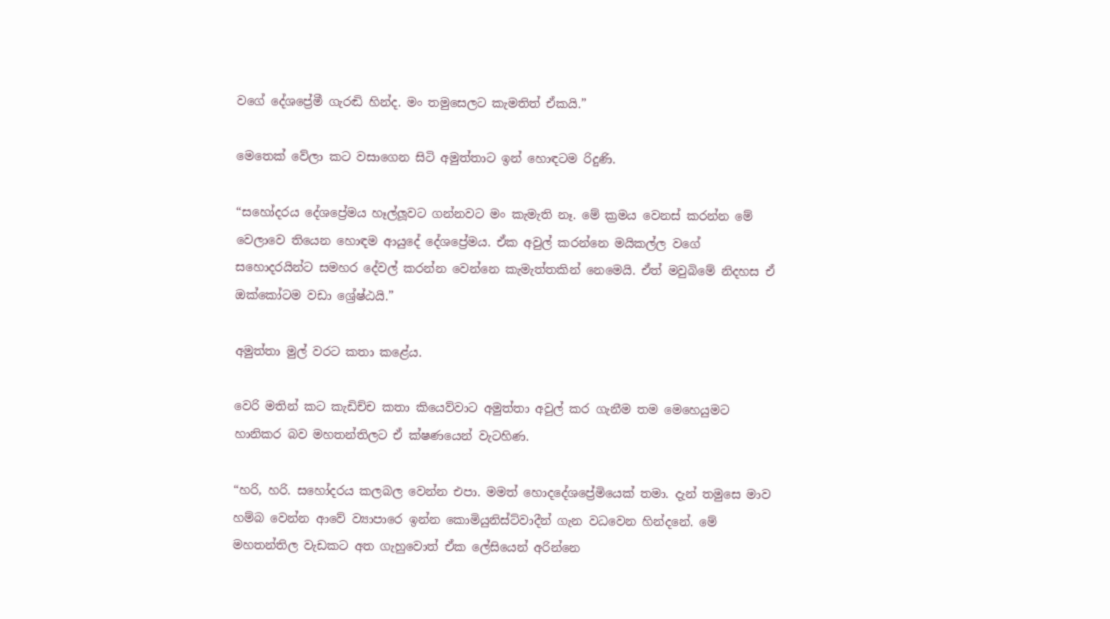වගේ දේශප්‍රේමී ගැරඬි හින්ද. මං තමුසෙලට කැමතිත් ඒකයි.”

මෙතෙක් වේලා කට වසාගෙන සිටි අමුත්තාට ඉන් හොඳටම රිදුණි.

“සහෝදරය දේශප්‍රේමය හෑල්ලූවට ගන්නවට මං කැමැති නෑ. මේ ක්‍රමය වෙනස් කරන්න මේ වෙලාවෙ තියෙන හොඳම ආයුදේ දේශප්‍රේමය. ඒක අවුල් කරන්නෙ මයිකල්ල වගේ සහොදරයින්ට සමහර දේවල් කරන්න වෙන්නෙ කැමැත්තකින් නෙමෙයි. ඒත් මවුබිමේ නිදහස ඒ ඔක්කෝටම වඩා ශ්‍රේෂ්ඨයි.”

අමුත්තා මුල් වරට කතා කළේය.

වෙරි මතින් කට කැඩිච්ච කතා කියෙව්වාට අමුත්තා අවුල් කර ගැනීම තම මෙහෙයුමට හානිකර බව මහතන්තිලට ඒ ක්ෂණයෙන් වැටහිණ.

“හරි, හරි. සහෝදරය කලබල වෙන්න එපා. මමත් හොදදේශප්‍රේමියෙක් තමා. දැන් තමුසෙ මාව හම්බ වෙන්න ආවේ ව්‍යාපාරෙ ඉන්න කොමියුනිස්ට්වාදීන් ගැන වධවෙන හින්දනේ. මේ මහතන්තිල වැඩකට අත ගැහුවොත් ඒක ලේසියෙන් අරින්නෙ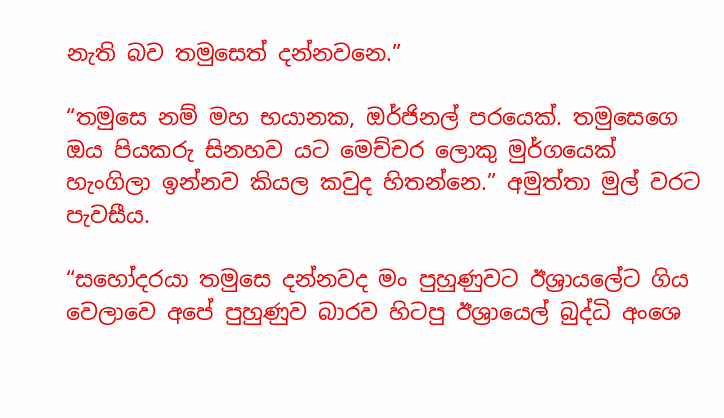නැති බව තමුසෙත් දන්නවනෙ.”

“තමුසෙ නම් මහ භයානක, ඔර්ජිනල් පරයෙක්. තමුසෙගෙ ඔය පියකරු සිනහව යට මෙච්චර ලොකු මුර්ගයෙක් හැංගිලා ඉන්නව කියල කවුද හිතන්නෙ.” අමුත්තා මුල් වරට පැවසීය.

“සහෝදරයා තමුසෙ දන්නවද මං පුහුණුවට ඊශ්‍රායලේට ගිය වෙලාවෙ අපේ පුහුණුව බාරව හිටපු ඊශ්‍රායෙල් බුද්ධි අංශෙ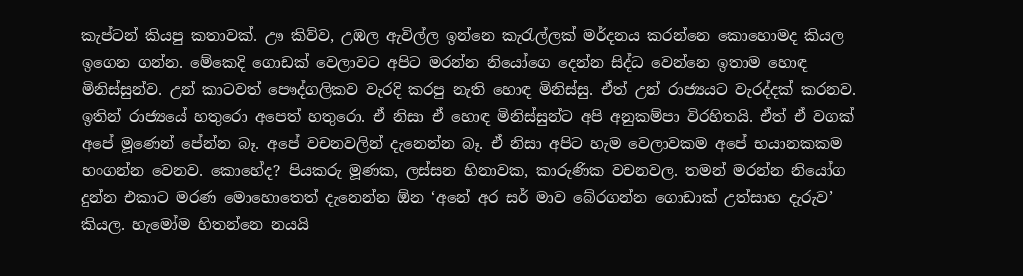කැප්ටන් කියපු කතාවක්. ඌ කිව්ව, උඹල ඇවිල්ල ඉන්නෙ කැරැල්ලක් මර්දනය කරන්නෙ කොහොමද කියල ඉගෙන ගන්න. මේකෙදි ගොඩක් වෙලාවට අපිට මරන්න නියෝගෙ දෙන්න සිද්ධ වෙන්නෙ ඉතාම හොඳ මිනිස්සුන්ව. උන් කාටවත් පෞද්ගලිකව වැරදි කරපු නැති හොඳ මිනිස්සු. ඒත් උන් රාජ්‍යයට වැරද්දක් කරනව. ඉතින් රාජ්‍යයේ හතුරො අපෙත් හතුරො. ඒ නිසා ඒ හොඳ මිනිස්සුන්ට අපි අනුකම්පා විරහිතයි. ඒත් ඒ වගක් අපේ මූණෙන් පේන්න බෑ. අපේ වචනවලින් දැනෙන්න බෑ. ඒ නිසා අපිට හැම වෙලාවකම අපේ භයානකකම හංගන්න වෙනව. කොහේද? පියකරු මූණක, ලස්සන හිනාවක, කාරුණික වචනවල. තමන් මරන්න නියෝග දුන්න එකාට මරණ මොහොතෙත් දැනෙන්න ඕන ‘අනේ අර සර් මාව බේරගන්න ගොඩාක් උත්සාහ දැරුව’ කියල. හැමෝම හිතන්නෙ නයයි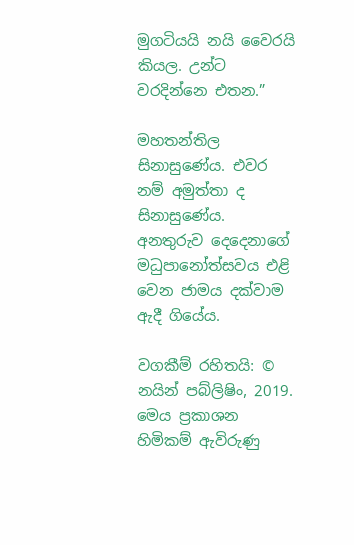මුගටියයි නයි වෛරයි කියල. උන්ට වරදින්නෙ එතන.”

මහතන්තිල සිනාසුණේය. එවර නම් අමුත්තා ද සිනාසුණේය. අනතුරුව දෙදෙනාගේ මධුපානෝත්සවය එළි වෙන ජාමය දක්වාම ඇදී ගියේය.

වගකීම් රහිතයි: © නයින් පබ්ලිෂිං, 2019. මෙය ප්‍රකාශන හිමිකම් ඇවිරුණු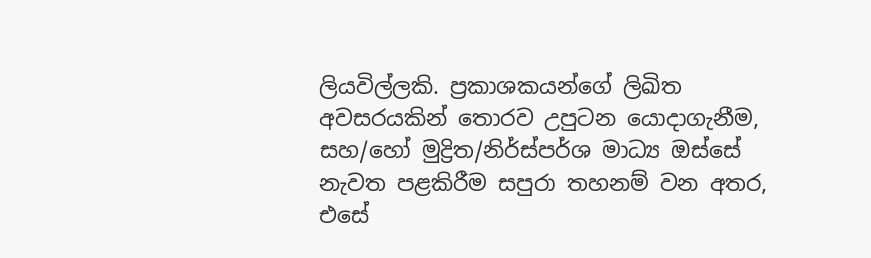ලියවිල්ලකි. ප්‍රකාශකයන්ගේ ලිඛිත අවසරයකින් තොරව උපුටන යොදාගැනීම, සහ/හෝ මුද්‍රිත/නිර්ස්පර්ශ මාධ්‍ය ඔස්සේ නැවත පළකිරීම සපුරා තහනම් වන අතර, එසේ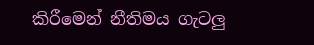කිරීමෙන් නීතිමය ගැටලු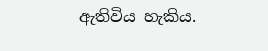ඇතිවිය හැකිය.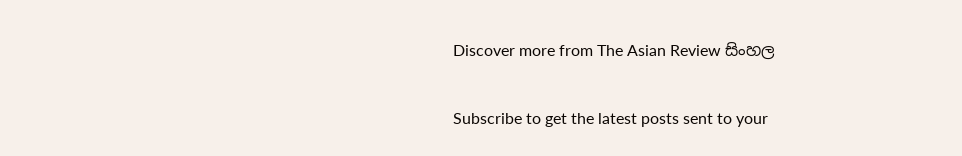Discover more from The Asian Review සිංහල

Subscribe to get the latest posts sent to your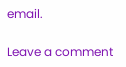email.

Leave a comment